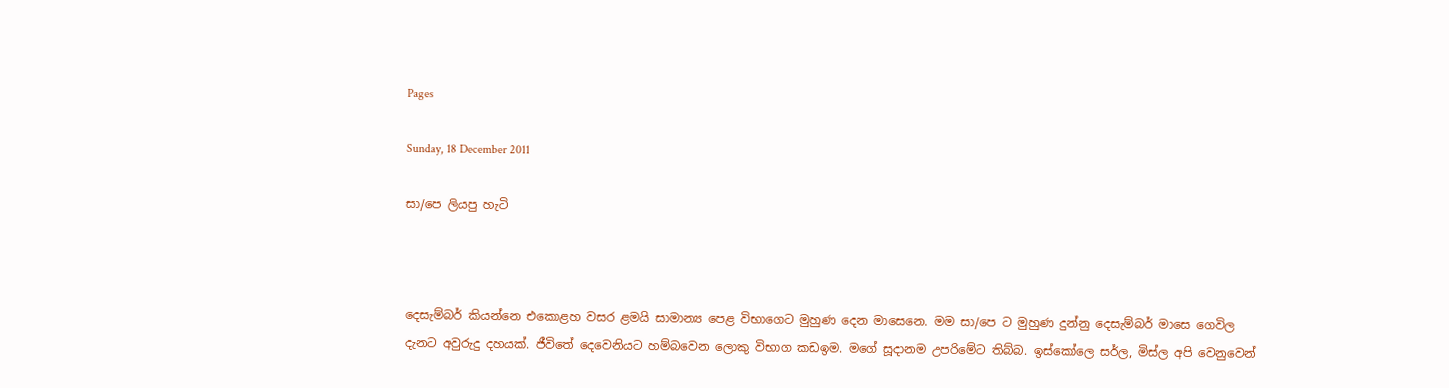Pages

Sunday, 18 December 2011

සා/පෙ ලියපු හැටි



දෙසැම්බර් කියන්නෙ එකොළහ වසර ළමයි සාමාන්‍ය පෙළ විභාගෙට මුහුණ දෙන මාසෙනෙ. මම සා/පෙ ට මුහුණ දුන්නු දෙසැම්බර් මාසෙ ගෙවිල දැනට අවුරුදු දහයක්. ජීවිතේ දෙවෙනියට හම්බවෙන ලොකු විභාග කඩඉම. මගේ සූදානම උපරිමේට තිබ්බ. ඉස්කෝලෙ සර්ල, මිස්ල අපි වෙනුවෙන්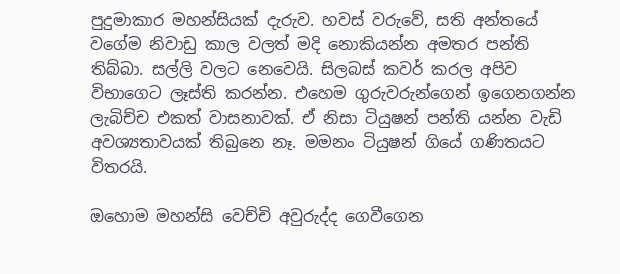පුදුමාකාර මහන්සියක් දැරුව. හවස් වරුවේ, සති අන්තයේ වගේම නිවාඩු කාල වලත් මදි නොකියන්න අමතර පන්ති තිබ්බා. සල්ලි වලට නෙවෙයි. සිලබස් කවර් කරල අපිව විභාගෙට ලෑස්ති කරන්න. එහෙම ගුරුවරුන්ගෙන් ඉගෙනගන්න ලැබිච්ච එකත් වාසනාවක්. ඒ නිසා ටියුෂන් පන්ති යන්න වැඩි අවශ්‍යතාවයක් තිබුනෙ නෑ. මමනං ටියුෂන් ගියේ ගණිතයට විතරයි.

ඔහොම මහන්සි වෙච්චි අවුරුද්ද ගෙවීගෙන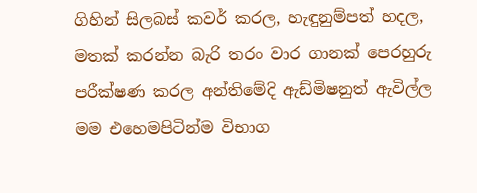ගිහින් සිලබස් කවර් කරල, හැඳුනුම්පත් හදල, මතක් කරන්න බැරි තරං වාර ගානක් පෙරහුරු පරීක්ෂණ කරල අන්තිමේදි ඇඩ්මිෂනුත් ඇවිල්ල මම එහෙමපිටින්ම විභාග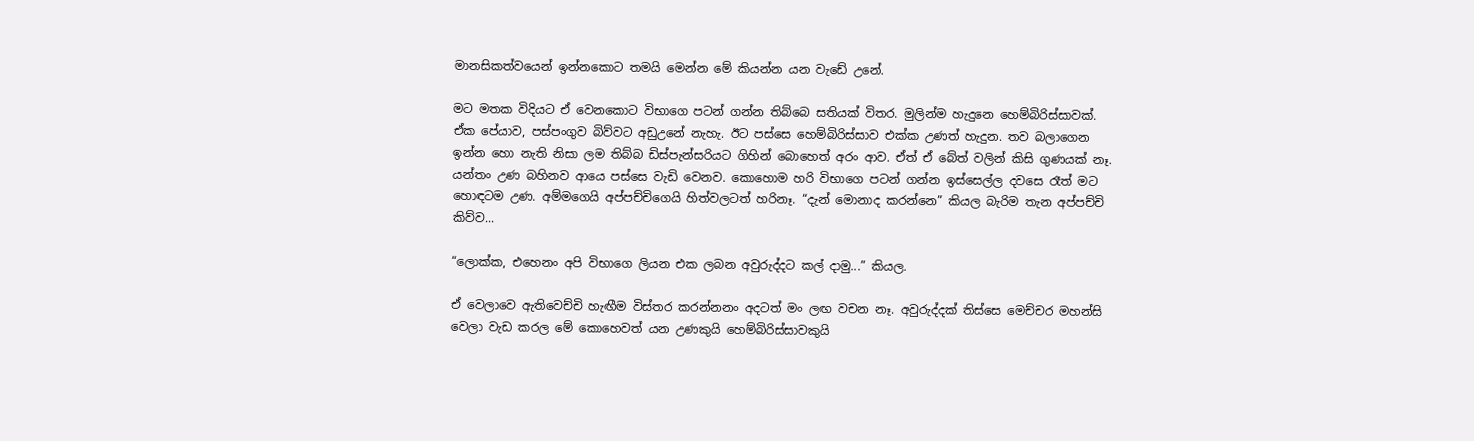මානසිකත්වයෙන් ඉන්නකොට තමයි මෙන්න මේ කියන්න යන වැඩේ උනේ.

මට මතක විදියට ඒ වෙනකොට විභාගෙ පටන් ගන්න තිබ්බෙ සතියක් විතර. මුලින්ම හැදුනෙ හෙම්බිරිස්සාවක්. ඒක පේයාව, පස්පංගුව බිව්වට අඩුඋනේ නැහැ. ඊට පස්සෙ හෙම්බිරිස්සාව එක්ක උණත් හැදුන. තව බලාගෙන ඉන්න හො නැති නිසා ලම තිබ්බ ඩිස්පැන්සරියට ගිහින් බොහෙත් අරං ආව. ඒත් ඒ බේත් වලින් කිසි ගුණයක් නෑ. යන්තං උණ බහිනව ආයෙ පස්සෙ වැඩි වෙනව. කොහොම හරි විභාගෙ පටන් ගන්න ඉස්සෙල්ල දවසෙ රෑත් මට හොඳටම උණ. අම්මගෙයි අප්පච්චිගෙයි හිත්වලටත් හරිනෑ. “දැන් මොනාද කරන්නෙ” කියල බැරිම තැන අප්පච්චි කිව්ව...

“ලොක්ක, එහෙනං අපි විභාගෙ ලියන එක ලබන අවුරුද්දට කල් දාමු...” කියල.

ඒ වෙලාවෙ ඇතිවෙච්චි හැඟීම විස්තර කරන්නනං අදටත් මං ලඟ වචන නෑ. අවුරුද්දක් තිස්සෙ මෙච්චර මහන්සි වෙලා වැඩ කරල මේ කොහෙවත් යන උණකුයි හෙම්බිරිස්සාවකුයි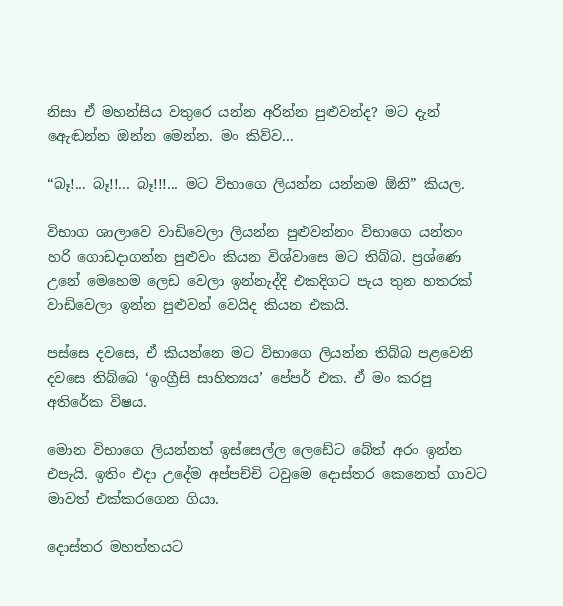නිසා ඒ මහන්සිය වතුරෙ යන්න අරින්න පුළුවන්ද? මට දැන් ඇ‍ෙඬන්න ඔන්න මෙන්න. මං කිව්ව...

“බෑ!... බෑ!!... බෑ!!!... මට විභාගෙ ලියන්න යන්නම ඕනි” කියල.

විභාග ශාලාවෙ වාඩිවෙලා ලියන්න පුළුවන්නං විභාගෙ යන්තං හරි ගොඩදාගන්න පුළුවං කියන විශ්වාසෙ මට තිබ්බ. ප්‍රශ්ණෙ උනේ මෙහෙම ලෙඩ වෙලා ඉන්නැද්දි එකදිගට පැය තුන හතරක් වාඩිවෙලා ඉන්න පුළුවන් වෙයිද කියන එකයි.

පස්සෙ දවසෙ, ඒ කියන්නෙ මට විභාගෙ ලියන්න තිබ්බ පළවෙනි දවසෙ තිබ්බෙ ‘ඉංග්‍රීසි සාහිත්‍යය’ පේපර් එක. ඒ මං කරපු අතිරේක විෂය.

මොන විභාගෙ ලියන්නත් ඉස්සෙල්ල ලෙඩේට බේත් අරං ඉන්න එපැයි. ඉතිං එදා උදේම අප්පච්චි ටවුමෙ දොස්තර කෙනෙත් ගාවට මාවත් එක්කරගෙන ගියා.

දොස්තර මහත්තයට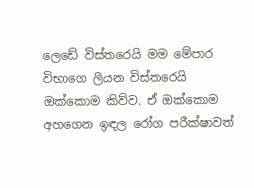ලෙඩේ විස්තරෙයි මම මේපාර විභාගෙ ලියන විස්තරෙයි ඔක්කොම කිව්ව. ඒ ඔක්කොම අහගෙන ඉඳල රෝග පරීක්ෂාවත්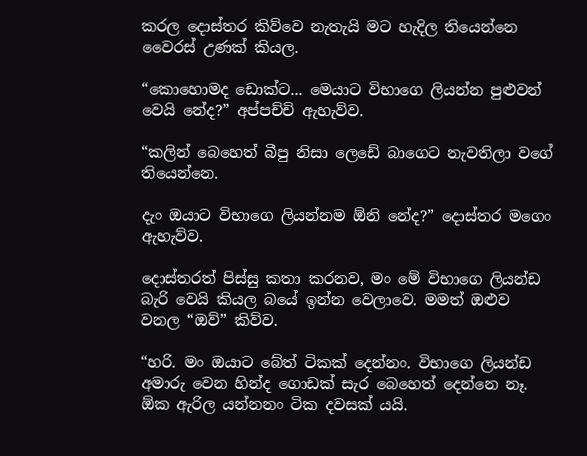කරල දොස්තර කිව්වෙ නැතැයි මට හැදිල තියෙන්නෙ වෛරස් උණක් කියල.

“කොහොමද ඩොක්ට... මෙයාට විභාගෙ ලියන්න පුළුවන් වෙයි නේද?” අප්පච්චි ඇහැව්ව.

“කලින් බෙහෙත් බීපු නිසා ලෙඩේ බාගෙට නැවතිලා වගේ තියෙන්නෙ.

දැං ඔයාට විභාගෙ ලියන්නම ඕනි නේද?” දොස්තර මගෙං ඇහැව්ව.

දොස්තරත් පිස්සු කතා කරනව, මං මේ විභාගෙ ලියන්ඩ බැරි වෙයි කියල බයේ ඉන්න වෙලාවෙ. මමත් ඔළුව වනල “ඔව්” කිව්ව.

“හරි. මං ඔයාට බේත් ටිකක් දෙන්නං. විභාගෙ ලියන්ඩ අමාරු වෙන හින්ද ගොඩක් සැර බෙහෙත් දෙන්නෙ නෑ. ඕක ඇරිල යන්නනං ටික දවසක් යයි.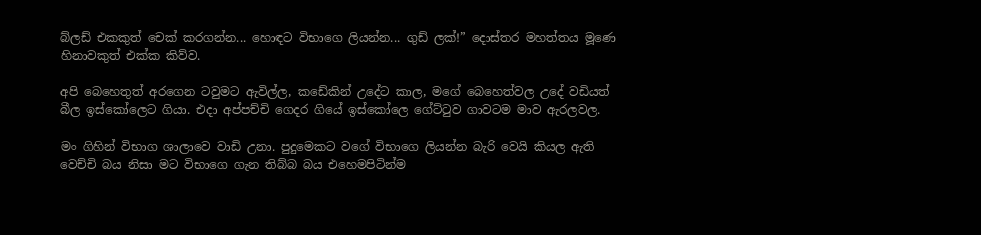බ්ලඩ් එකකුත් චෙක් කරගන්න... හොඳට විභාගෙ ලියන්න... ගුඩ් ලක්!” දොස්තර මහත්තය මූණෙ හිනාවකුත් එක්ක කිව්ව.

අපි බෙහෙතුත් අරගෙන ටවුමට ඇවිල්ල, කඩේකින් උදේට කාල, මගේ බෙහෙත්වල උදේ වඩියත් බීල ඉස්කෝලෙට ගියා. එදා අප්පච්චි ගෙදර ගියේ ඉස්කෝලෙ ගේට්ටුව ගාවටම මාව ඇරලවල.

මං ගිහින් විභාග ශාලාවෙ වාඩි උනා. පුදුමෙකට වගේ විභාගෙ ලියන්න බැරි වෙයි කියල ඇති වෙච්චි බය නිසා මට විභාගෙ ගැන තිබ්බ බය එහෙමපිටින්ම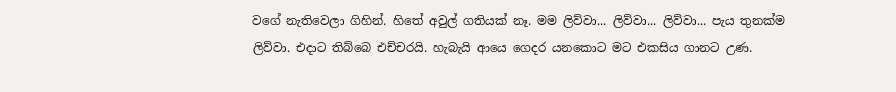වගේ නැතිවෙලා ගිහින්. හිතේ අවුල් ගතියක් නෑ. මම ලිව්වා... ලිව්වා... ලිව්වා... පැය තුනක්ම ලිව්වා. එදාට තිබ්බෙ එච්චරයි. හැබැයි ආයෙ ගෙදර යනකොට මට එකසිය ගානට උණ.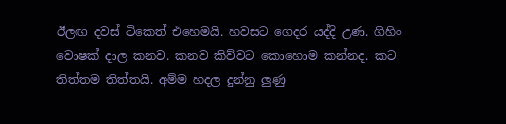ඊලඟ දවස් ටිකෙත් එහෙමයි. හවසට ගෙදර යද්දි උණ. ගිහිං වොෂක් දාල කනව. කනව කිව්වට කොහොම කන්නද. කට තිත්තම තිත්තයි. අම්ම හදල දුන්නු ලුණු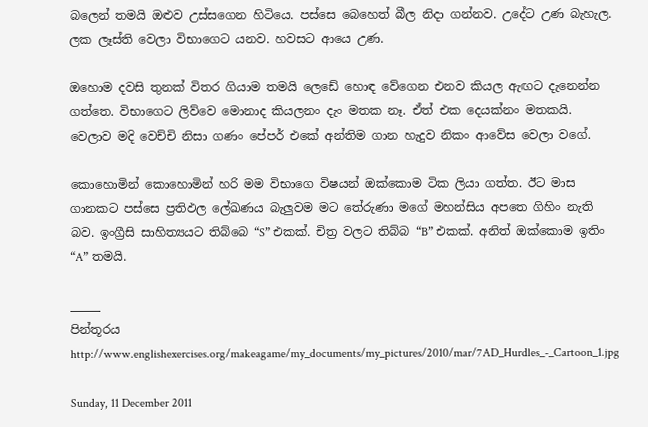බලෙන් තමයි ඔළුව උස්සගෙන හිටියෙ. පස්සෙ බෙහෙත් බීල නිදා ගන්නව. උදේට උණ බැහැල. ලක ලෑස්ති වෙලා විභාගෙට යනව. හවසට ආයෙ උණ.

ඔහොම දවසි තුනක් විතර ගියාම තමයි ලෙඩේ හොඳ වේගෙන එනව කියල ඇඟට දැනෙන්න ගත්තෙ. විභාගෙට ලිව්වෙ මොනාද කියලනං දැං මතක නෑ. ඒත් එක දෙයක්නං මතකයි. වෙලාව මදි වෙච්චි නිසා ගණං පේපර් එකේ අන්තිම ගාන හැදුව නිකං ආවේස වෙලා වගේ.

කොහොමින් කොහොමින් හරි මම විභාගෙ විෂයන් ඔක්කොම ටික ලියා ගත්ත. ඊට මාස ගානකට පස්සෙ ප්‍රතිඵල ලේඛණය බැලුවම මට තේරුණා මගේ මහන්සිය අපතෙ ගිහිං නැති බව. ඉංග්‍රීසි සාහිත්‍යයට තිබ්බෙ “S” එකක්. චිත්‍ර වලට තිබ්බ “B” එකක්. අනිත් ඔක්කොම ඉතිං “A” තමයි.

_____
පින්තූරය
http://www.englishexercises.org/makeagame/my_documents/my_pictures/2010/mar/7AD_Hurdles_-_Cartoon_1.jpg

Sunday, 11 December 2011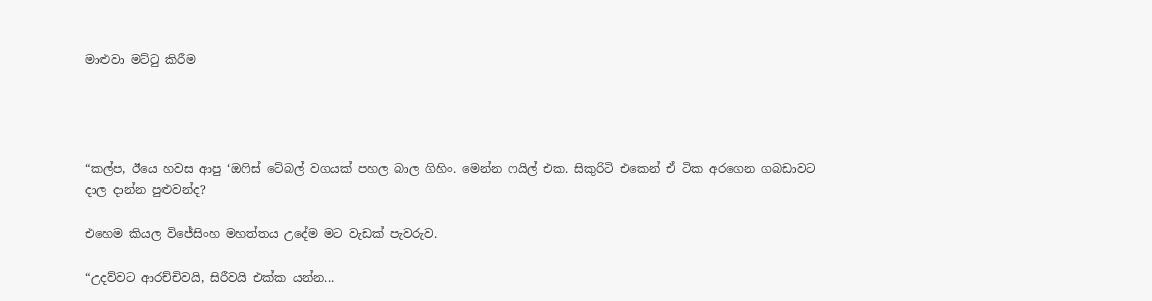මාළුවා මට්ටු කිරීම




“කල්ප, ඊයෙ හවස ආපු ‘ඔෆිස් ටේබල් වගයක් පහල බාල ගිහිං. මෙන්න ෆයිල් එක. සිකුරිටි එකෙන් ඒ ටික අරගෙන ගබඩාවට දාල දාන්න පුළුවන්ද?

එහෙම කියල විජේසිංහ මහත්තය උදේම මට වැඩක් පැවරුව.

“උදව්වට ආරච්චිවයි, සිරීවයි එක්ක යන්න...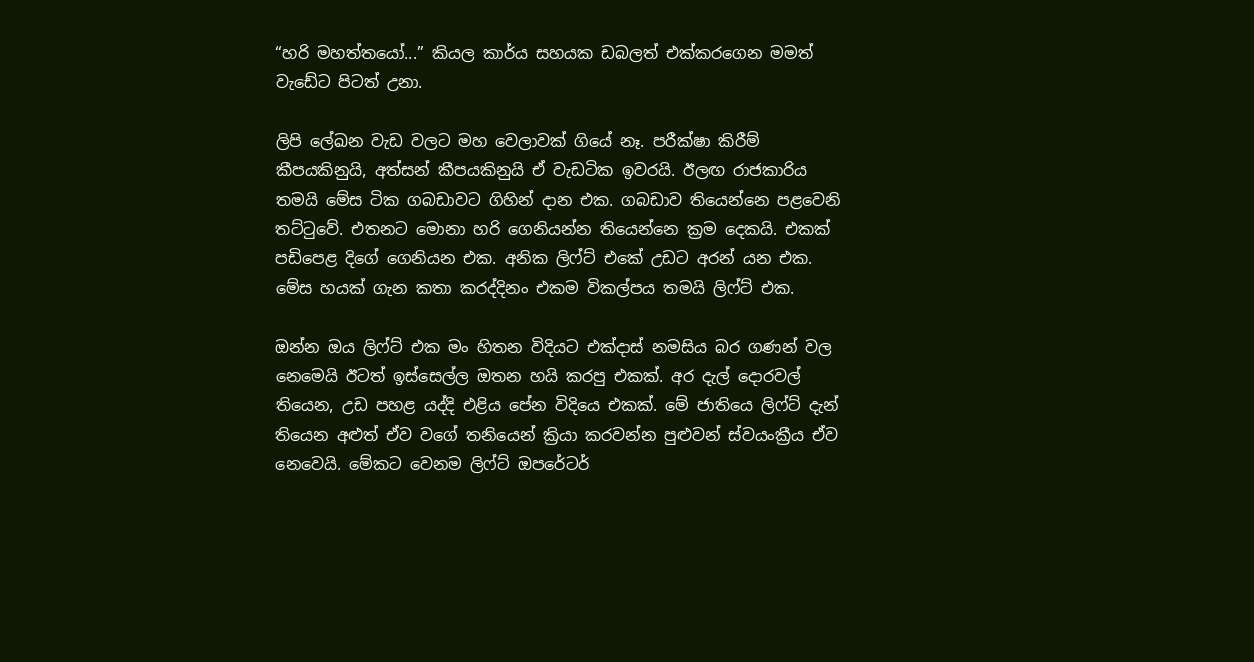“හරි මහත්තයෝ...” කියල කාර්ය සහයක ඩබලත් එක්කරගෙන මමත් වැඩේට පිටත් උනා.

ලිපි ලේඛන වැඩ වලට මහ වෙලාවක් ගියේ නෑ. පරීක්ෂා කිරීම් කීපයකිනුයි, අත්සන් කීපයකිනුයි ඒ වැඩටික ඉවරයි. ඊලඟ රාජකාරිය තමයි මේස ටික ගබඩාවට ගිහින් දාන එක. ගබඩාව තියෙන්නෙ පළවෙනි තට්ටුවේ. එතනට මොනා හරි ගෙනියන්න තියෙන්නෙ ක්‍රම දෙකයි. එකක් පඩිපෙළ දිගේ ගෙනියන එක. අනික ලිෆ්ට් එකේ උඩට අරන් යන එක. මේස හයක් ගැන කතා කරද්දිනං එකම විකල්පය තමයි ලිෆ්ට් එක.

ඔන්න ඔය ලිෆ්ට් එක මං හිතන විදියට එක්දාස් නමසිය බර ගණන් වල නෙමෙයි ඊටත් ඉස්සෙල්ල ඔතන හයි කරපු එකක්. අර දැල් දොරවල් තියෙන, උඩ පහළ යද්දි එළිය පේන විදියෙ එකක්. මේ ජාතියෙ ලිෆ්ට් දැන් තියෙන අළුත් ඒව වගේ තනියෙන් ක්‍රියා කරවන්න පුළුවන් ස්වයංක්‍රීය ඒව නෙවෙයි. මේකට වෙනම ලිෆ්ට් ඔපරේටර්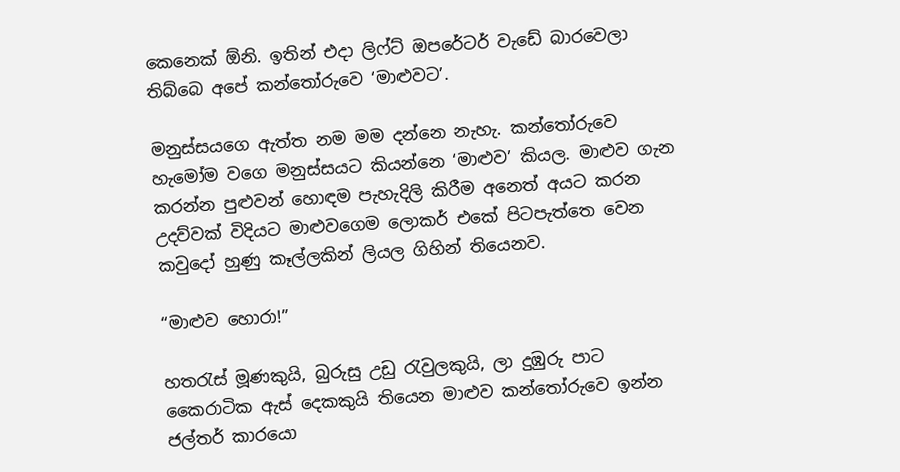කෙනෙක් ඕනි. ඉතින් එදා ලිෆ්ට් ඔපරේටර් වැඩේ බාරවෙලා තිබ්බෙ අපේ කන්තෝරුවෙ ‘මාළුවට’.

මනුස්සයගෙ ඇත්ත නම මම දන්නෙ නැහැ. කන්තෝරුවෙ හැමෝම වගෙ මනුස්සයට කියන්නෙ ‘මාළුව’ කියල. මාළුව ගැන කරන්න පුළුවන් හොඳම පැහැදිලි කිරීම අනෙත් අයට කරන උදව්වක් විදියට මාළුවගෙම ලොකර් එකේ පිටපැත්තෙ වෙන කවුදෝ හුණු කෑල්ලකින් ලියල ගිහින් තියෙනව.

“මාළුව හොරා!”

හතරැස් මූණකුයි, බුරුසු උඩු රැවුලකුයි, ලා දුඹුරු පාට කෛරාටික ඇස් දෙකකුයි තියෙන මාළුව කන්තෝරුවෙ ඉන්න ජල්තර් කාරයො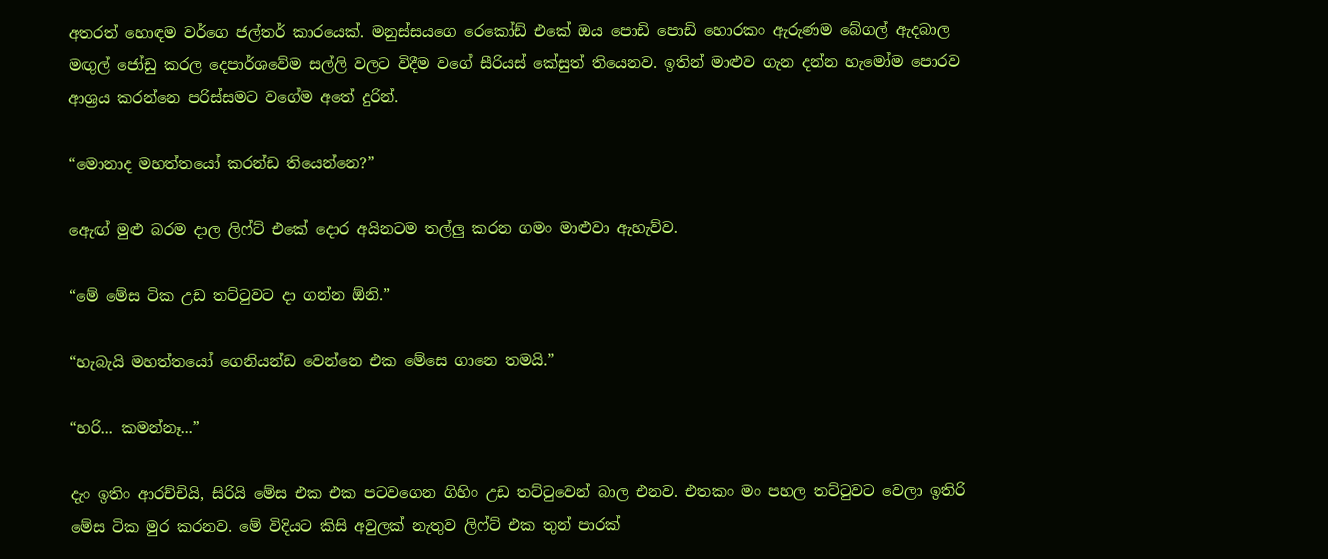අතරත් හොඳම වර්ගෙ ජල්තර් කාරයෙක්. මනුස්සයගෙ රෙකෝඩ් එකේ ඔය පොඩි පොඩි හොරකං ඇරුණම බේගල් ඇදබාල මඟුල් ජෝඩු කරල දෙපාර්ශවේම සල්ලි වලට විදීම වගේ සීරියස් කේසුත් තියෙනව. ඉතින් මාළුව ගැන දන්න හැමෝම පොරව ආශ්‍රය කරන්නෙ පරිස්සමට වගේම අතේ දුරින්.

“මොනාද මහත්තයෝ කරන්ඩ තියෙන්නෙ?”

ඇ‍ෙඟ් මුළු බරම දාල ලිෆ්ට් එකේ දොර අයිනටම තල්ලු කරන ගමං මාළුවා ඇහැව්ව.

“මේ මේස ටික උඩ තට්ටුවට දා ගන්න ඕනි.”

“හැබැයි මහත්තයෝ ගෙනියන්ඩ වෙන්නෙ එක මේසෙ ගානෙ තමයි.”

“හරි... කමන්නෑ...”

දැං ඉතිං ආරච්චියි, සිරියි මේස එක එක පටවගෙන ගිහිං උඩ තට්ටුවෙන් බාල එනව. එතකං මං පහල තට්ටුවට වෙලා ඉතිරි මේස ටික මුර කරනව. මේ විදියට කිසි අවුලක් නැතුව ලිෆ්ට් එක තුන් පාරක්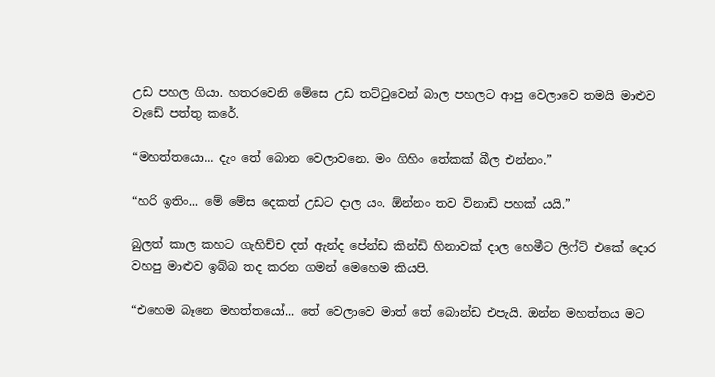උඩ පහල ගියා. හතරවෙනි මේසෙ උඩ තට්ටුවෙන් බාල පහලට ආපු වෙලාවෙ තමයි මාළුව වැඩේ පත්තු කරේ.

“මහත්තයො... දැං තේ බොන වෙලාවනෙ. මං ගිහිං තේකක් බීල එන්නං.”

“හරි ඉතිං... මේ මේස දෙකත් උඩට දාල යං. ඕන්නං තව විනාඩි පහක් යයි.”

බුලත් කාල කහට ගැහිච්ච දත් ඇන්ද පේන්ඩ කින්ඩි හිනාවක් දාල හෙමීට ලිෆ්ට් එකේ දොර වහපු මාළුව ඉබ්බ තද කරන ගමන් මෙහෙම කියපි.

“එහෙම බෑනෙ මහත්තයෝ... තේ වෙලාවෙ මාත් තේ බොන්ඩ එපැයි. ඔන්න මහත්තය මට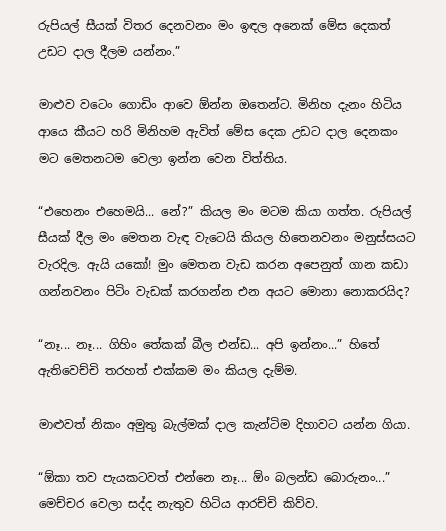රුපියල් සීයක් විතර දෙනවනං මං ඉඳල අනෙක් මේස දෙකත් උඩට දාල දීලම යන්නං.”

මාළුව වටෙං ගොඩිං ආවෙ ඕන්න ඔතෙන්ට. මිනිහ දැනං හිටිය ආයෙ කීයට හරි මිනිහම ඇවිත් මේස දෙක උඩට දාල දෙනකං මට මෙතනටම වෙලා ඉන්න වෙන විත්තිය.

“එහෙනං එහෙමයි... නේ?” කියල මං මටම කියා ගත්ත. රුපියල් සීයක් දීල මං මෙතන වැඳ වැටෙයි කියල හිතෙනවනං මනුස්සයට වැරදිල. ඇයි යකෝ! මුං මෙතන වැඩ කරන අපෙනුත් ගාන කඩා ගන්නවනං පිටිං වැඩක් කරගන්න එන අයට මොනා නොකරයිද?

“නෑ... නෑ... ගිහිං තේකක් බීල එන්ඩ... අපි ඉන්නං...” හිතේ ඇතිවෙච්චි තරහත් එක්කම මං කියල දැම්ම.

මාළුවත් නිකං අමුතු බැල්මක් දාල කැන්ටිම දිහාවට යන්න ගියා.

“ඕකා තව පැයකටවත් එන්නෙ නෑ... ඕං බලන්ඩ බොරුනං...” මෙච්චර වෙලා සද්ද නැතුව හිටිය ආරච්චි කිව්ව.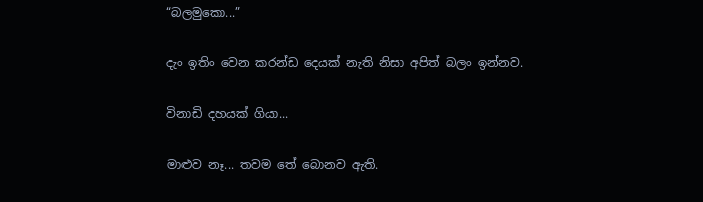“බලමුකො...”

දැං ඉතිං වෙන කරන්ඩ දෙයක් නැති නිසා අපිත් බලං ඉන්නව.

විනාඩි දහයක් ගියා...

මාළුව නෑ... තවම තේ බොනව ඇති.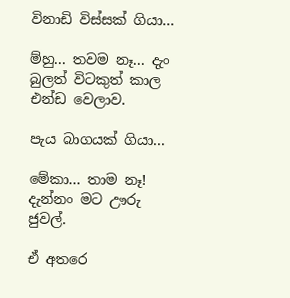විනාඩි විස්සක් ගියා...

ම්හු... තවම නෑ... දැං බුලත් විටකුත් කාල එන්ඩ වෙලාව.

පැය බාගයක් ගියා...

මේකා... තාම නෑ! දැන්නං මට ඌරු ජුවල්.

ඒ අතරෙ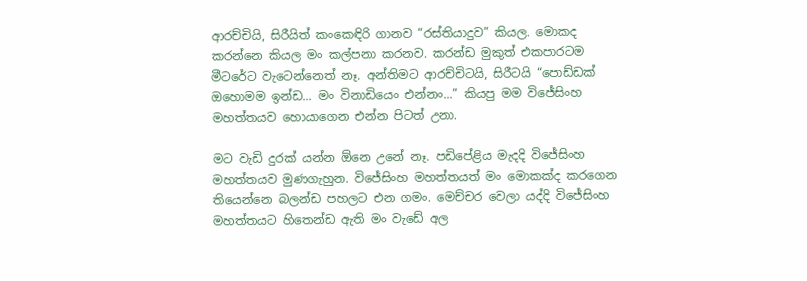ආරච්චියි, සිරීයිත් කංකෙඳිරි ගානව “රස්තියාදුව” කියල. මොකද කරන්නෙ කියල මං කල්පනා කරනව. කරන්ඩ මුකුත් එකපාරටම මීටරේට වැටෙන්නෙත් නෑ. අන්තිමට ආරච්චිටයි, සිරීටයි “පොඩ්ඩක් ඔහොමම ඉන්ඩ... මං විනාඩියෙං එන්නං...” කියපු මම විජේසිංහ මහත්තයව හොයාගෙන එන්න පිටත් උනා.

මට වැඩි දුරක් යන්න ඕනෙ උනේ නෑ. පඩිපේළිය මැදදි විජේසිංහ මහත්තයව මුණගැහුන. විජේසිංහ මහත්තයත් මං මොකක්ද කරගෙන තියෙන්නෙ බලන්ඩ පහලට එන ගමං. මෙච්චර වෙලා යද්දි විජේසිංහ මහත්තයට හිතෙන්ඩ ඇති මං වැඩේ අල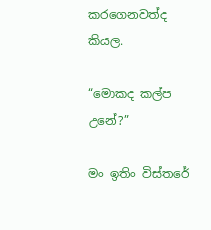කරගෙනවත්ද කියල.

“මොකද කල්ප උනේ?”

මං ඉතිං විස්තරේ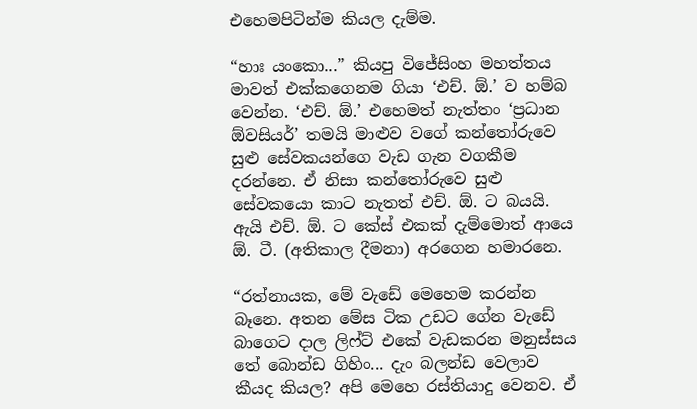එහෙමපිටින්ම කියල දැම්ම.

“හාඃ යංකො...” කියපු විජේසිංහ මහත්තය මාවත් එක්කගෙනම ගියා ‘එච්. ඕ.’ ව හම්බ වෙන්න. ‘එච්. ඕ.’ එහෙමත් නැත්තං ‘ප්‍රධාන ඕවසියර්’ තමයි මාළුව වගේ කන්තෝරුවෙ සුළු සේවකයන්ගෙ වැඩ ගැන වගකීම දරන්නෙ. ඒ නිසා කන්තෝරුවෙ සුළු සේවකයො කාට නැතත් එච්. ඕ. ට බයයි. ඇයි එච්. ඕ. ට කේස් එකක් දැම්මොත් ආයෙ ඕ. ටී. (අතිකාල දීමනා) අරගෙන හමාරනෙ.

“රත්නායක, මේ වැඩේ මෙහෙම කරන්න බෑනෙ. අතන මේස ටික උඩට ගේන වැඩේ බාගෙට දාල ලිෆ්ට් එකේ වැඩකරන මනුස්සය තේ බොන්ඩ ගිහිං... දැං බලන්ඩ වෙලාව කීයද කියල? අපි මෙහෙ රස්තියාදු වෙනව. ඒ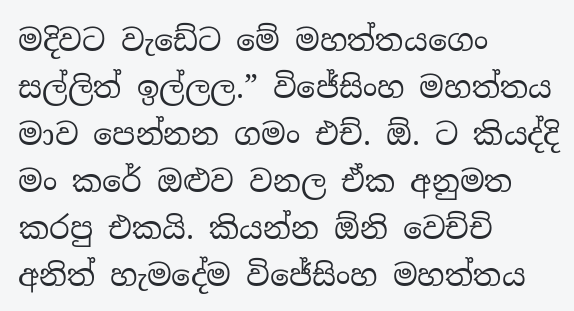මදිවට වැඩේට මේ මහත්තයගෙං සල්ලිත් ඉල්ලල.” විජේසිංහ මහත්තය මාව පෙන්නන ගමං එච්. ඕ. ට කියද්දි මං කරේ ඔළුව වනල ඒක අනුමත කරපු එකයි. කියන්න ඕනි වෙච්චි අනිත් හැමදේම විජේසිංහ මහත්තය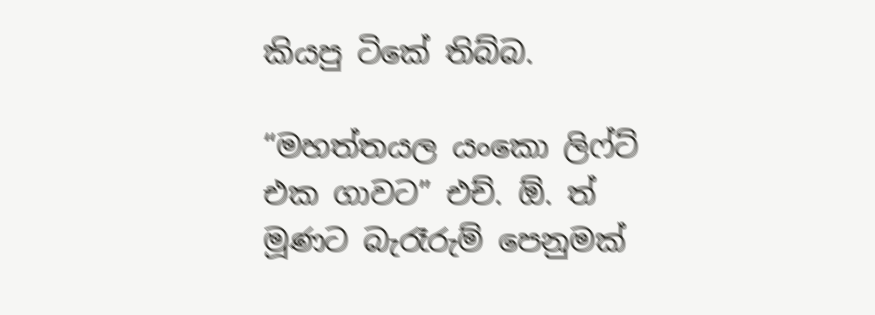කියපු ටිකේ තිබ්බ.

“මහත්තයල යංකො ලිෆ්ට් එක ගාවට” එච්. ඕ. ත් මූණට බැරෑරුම් පෙනුමක්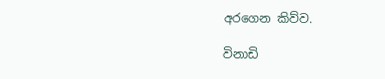අරගෙන කිව්ව.

විනාඩි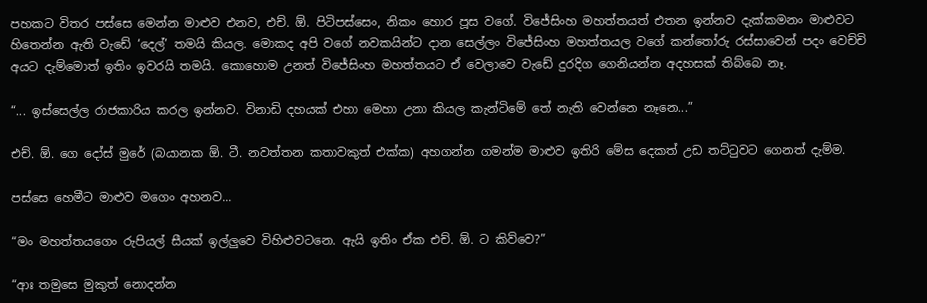පහකට විතර පස්සෙ මෙන්න මාළුව එනව, එච්. ඕ. පිටිපස්සෙං, නිකං හොර පූස වගේ. විජේසිංහ මහත්තයත් එතන ඉන්නව දැක්කමනං මාළුවට හිතෙන්න ඇති වැඩේ ‘දෙල්’ තමයි කියල. මොකද අපි වගේ නවකයින්ට දාන සෙල්ලං විජේසිංහ මහත්තයල වගේ කන්තෝරු රස්සාවෙන් පදං වෙච්චි අයට දැම්මොත් ඉතිං ඉවරයි තමයි. කොහොම උනත් විජේසිංහ මහත්තයට ඒ වෙලාවෙ වැඩේ දුරදිග ගෙනියන්න අදහසක් තිබ්බෙ නෑ.

“... ඉස්සෙල්ල රාජකාරිය කරල ඉන්නව. විනාඩි දහයක් එහා මෙහා උනා කියල කැන්ටිමේ තේ නැති වෙන්නෙ නෑනෙ...”

එච්. ඕ. ගෙ දෝස් මුරේ (බයානක ඕ. ටී. නවත්තන කතාවකුත් එක්ක) අහගන්න ගමන්ම මාළුව ඉතිරි මේස දෙකත් උඩ තට්ටුවට ගෙනත් දැම්ම.

පස්සෙ හෙමීට මාළුව මගෙං අහනව...

“මං මහත්තයගෙං රුපියල් සීයක් ඉල්ලුවෙ විහිළුවටනෙ. ඇයි ඉතිං ඒක එච්. ඕ. ට කිව්වෙ?”

“ආඃ තමුසෙ මුකුත් නොදන්න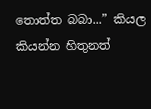තොත්ත බබා...” කියල කියන්න හිතුනත්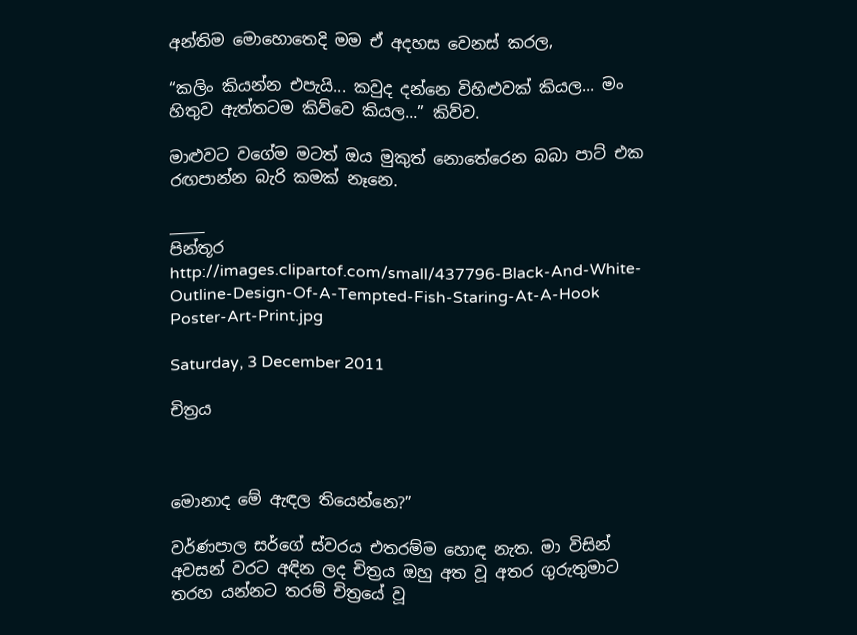අන්තිම මොහොතෙදි මම ඒ අදහස වෙනස් කරල,

“කලිං කියන්න එපැයි... කවුද දන්නෙ විහිළුවක් කියල... මං හිතුව ඇත්තටම කිව්වෙ කියල...” කිව්ව.

මාළුවට වගේම මටත් ඔය මුකුත් නොතේරෙන බබා පාට් එක රඟපාන්න බැරි කමක් නෑනෙ.

_____
පින්තූර
http://images.clipartof.com/small/437796-Black-And-White-Outline-Design-Of-A-Tempted-Fish-Staring-At-A-Hook Poster-Art-Print.jpg

Saturday, 3 December 2011

චිත්‍රය



මොනාද මේ ඇඳල තියෙන්නෙ?”

වර්ණපාල සර්ගේ ස්වරය එතරම්ම හොඳ නැත. මා විසින් අවසන් වරට අඳින ලද චිත්‍රය ඔහු අත වූ අතර ගුරුතුමාට තරහ යන්නට තරම් චිත්‍රයේ වූ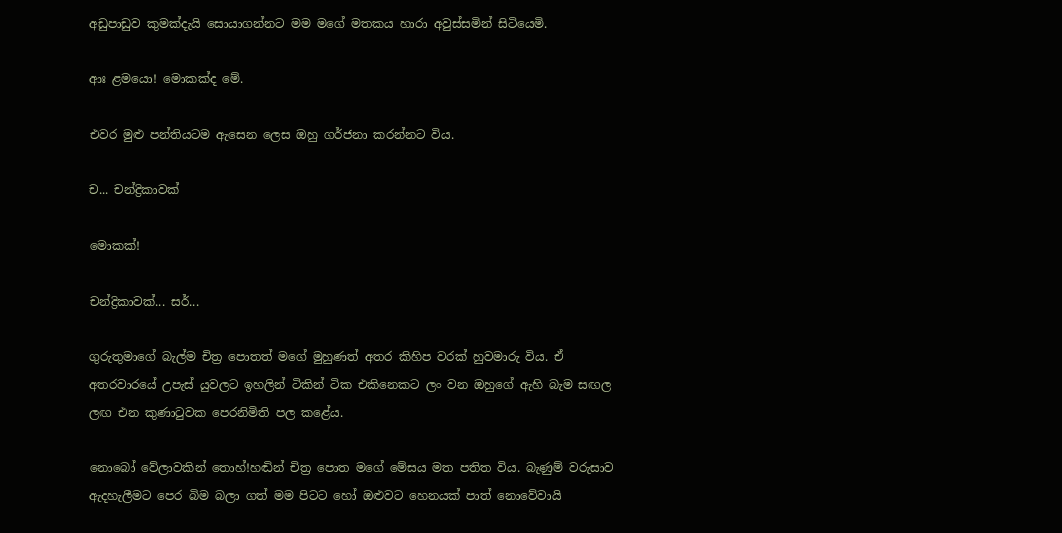අඩුපාඩුව කුමක්දැයි සොයාගන්නට මම මගේ මතකය හාරා අවුස්සමින් සිටියෙමි.

ආඃ ළමයො! මොකක්ද මේ.

එවර මුළු පන්තියටම ඇසෙන ලෙස ඔහු ගර්ජනා කරන්නට විය.

ච... චන්ද්‍රිකාවක්

මොකක්!

චන්ද්‍රිකාවක්... සර්...

ගුරුතුමාගේ බැල්ම චිත්‍ර පොතත් මගේ මුහුණත් අතර කිහිප වරක් හුවමාරු විය. ඒ අතරවාරයේ උපැස් යුවලට ඉහලින් ටිකින් ටික එකිනෙකට ලං වන ඔහුගේ ඇහි බැම සඟල ලඟ එන කුණාටුවක පෙරනිමිති පල කළේය.

නොබෝ වේලාවකින් තොහ්!හඬින් චිත්‍ර පොත මගේ මේසය මත පතිත විය. බැණුම් වරුසාව ඇදහැලීමට පෙර බිම බලා ගත් මම පිටට හෝ ඔළුවට හෙනයක් පාත් නොවේවායි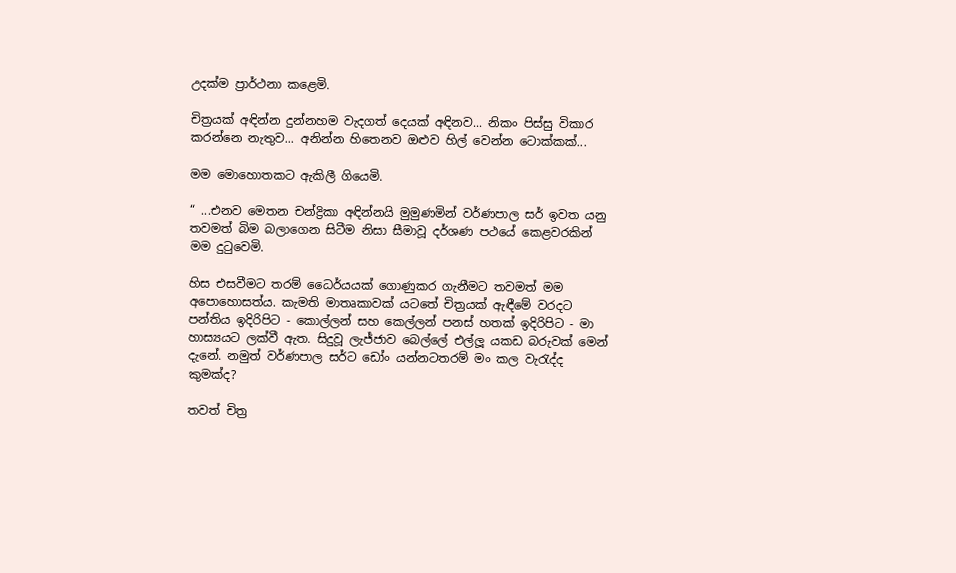උදක්ම ප්‍රාර්ථනා කළෙමි.

චිත්‍රයක් අඳින්න දුන්නහම වැදගත් දෙයක් අඳිනව... නිකං පිස්සු විකාර කරන්නෙ නැතුව... අනින්න හිතෙනව ඔළුව හිල් වෙන්න ටොක්කක්...

මම මොහොතකට ඇකිලී ගියෙමි.

“ ...එනව මෙතන චන්ද්‍රිකා අඳින්නයි මුමුණමින් වර්ණපාල සර් ඉවත යනු තවමත් බිම බලාගෙන සිටීම නිසා සීමාවූ දර්ශණ පථයේ කෙළවරකින් මම දුටුවෙමි.

හිස එසවීමට තරම් ධෛර්යයක් ගොණුකර ගැනීමට තවමත් මම අපොහොසත්ය. කැමති මාතෘකාවක් යටතේ චිත්‍රයක් ඇඳීමේ වරදට පන්තිය ඉදිරිපිට - කොල්ලන් සහ කෙල්ලන් පනස් හතක් ඉදිරිපිට - මා හාස්‍යයට ලක්වී ඇත. සිදුවූ ලැජ්ජාව බෙල්ලේ එල්ලූ යකඩ බරුවක් මෙන් දැනේ. නමුත් වර්ණපාල සර්ට ඩෝං යන්නටතරම් මං කල වැරැද්ද කුමක්ද?

තවත් චිත්‍ර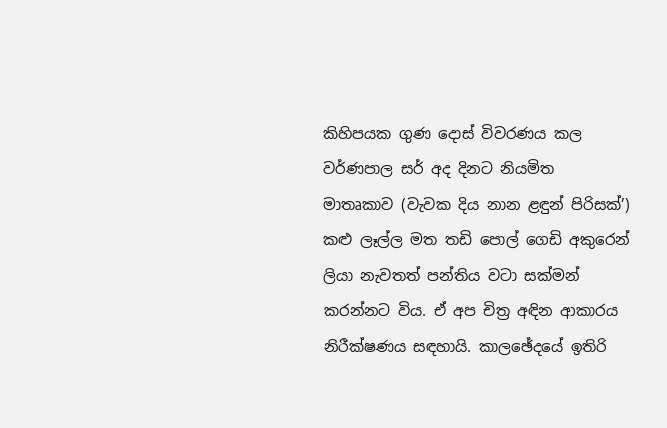කිහිපයක ගුණ දොස් විවරණය කල වර්ණපාල සර් අද දිනට නියමිත මාතෘකාව (වැවක දිය නාන ළඳුන් පිරිසක්’) කළු ලෑල්ල මත තඩි පොල් ගෙඩි අකුරෙන් ලියා නැවතත් පන්තිය වටා සක්මන් කරන්නට විය. ඒ අප චිත්‍ර අඳින ආකාරය නිරීක්ෂණය සඳහායි. කාලඡේදයේ ඉතිරි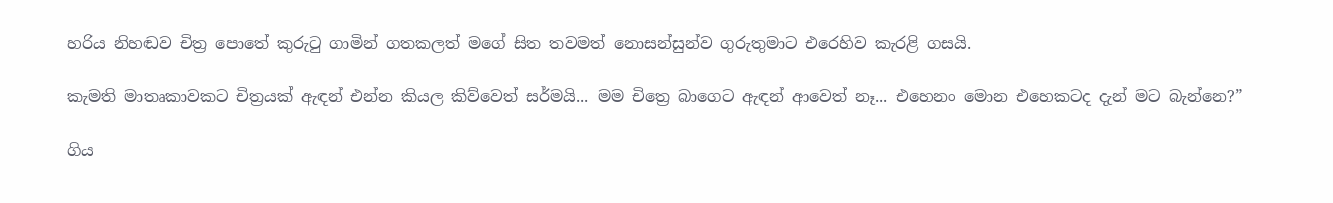හරිය නිහඬව චිත්‍ර පොතේ කුරුටු ගාමින් ගතකලත් මගේ සිත තවමත් නොසන්සුන්ව ගුරුතුමාට එරෙහිව කැරළි ගසයි.

කැමති මාතෘකාවකට චිත්‍රයක් ඇඳන් එන්න කියල කිව්වෙත් සර්මයි... මම චිත්‍රෙ බාගෙට ඇඳන් ආවෙත් නෑ... එහෙනං මොන එහෙකටද දැන් මට බැන්නෙ?”

ගිය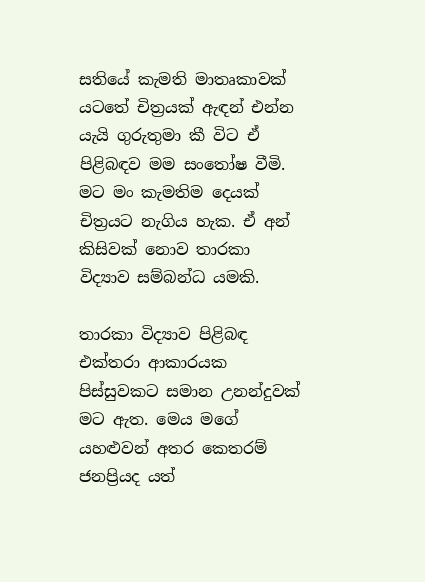සතියේ කැමති මාතෘකාවක් යටතේ චිත්‍රයක් ඇඳන් එන්න යැයි ගුරුතුමා කී විට ඒ පිළිබඳව මම සංතෝෂ වීමි. මට මං කැමතිම දෙයක් චිත්‍රයට නැගිය හැක. ඒ අන් කිසිවක් නොව තාරකා විද්‍යාව සම්බන්ධ යමකි.

තාරකා විද්‍යාව පිළිබඳ එක්තරා ආකාරයක පිස්සුවකට සමාන උනන්දුවක් මට ඇත. මෙය මගේ යහළුවන් අතර කෙතරම් ජනප්‍රියද යත්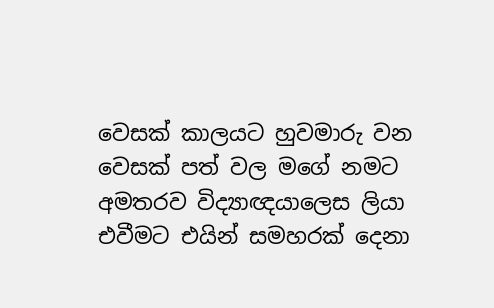වෙසක් කාලයට හුවමාරු වන වෙසක් පත් වල මගේ නමට අමතරව විද්‍යාඥයාලෙස ලියා එවීමට එයින් සමහරක් දෙනා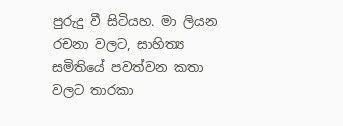පුරුදු වී සිටියහ. මා ලියන රචනා වලට, සාහිත්‍ය සමිතියේ පවත්වන කතා වලට තාරකා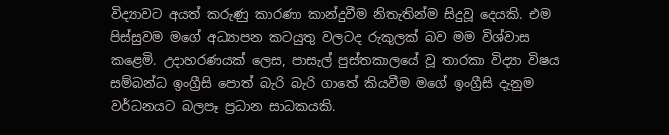විද්‍යාවට අයත් කරුණු කාරණා කාන්දුවීම නිතැතින්ම සිදුවූ දෙයකි. එම පිස්සුවම මගේ අධ්‍යාපන කටයුතු වලටද රුකුලක් බව මම විශ්වාස කළෙමි. උදාහරණයක් ලෙස, පාසැල් පුස්තකාලයේ වූ තාරකා විද්‍යා විෂය සම්බන්ධ ඉංග්‍රීසි පොත් බැරි බැරි ගාතේ කියවීම මගේ ඉංග්‍රීසි දැනුම වර්ධනයට බලපෑ ප්‍රධාන සාධකයකි.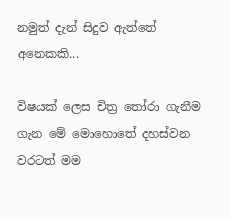නමුත් දැන් සිදුව ඇත්තේ අනෙකකි...

විෂයක් ලෙස චිත්‍ර තෝරා ගැනීම ගැන මේ මොහොතේ දහස්වන වරටත් මම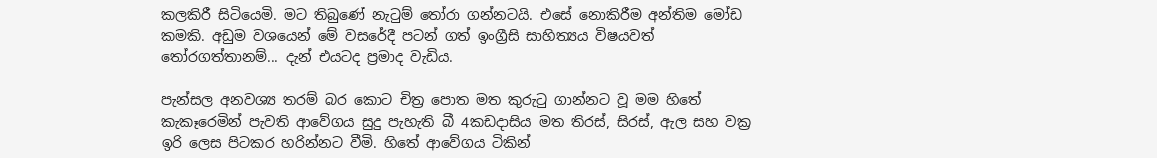කලකිරී සිටියෙමි. මට තිබුණේ නැටුම් තෝරා ගන්නටයි. එසේ නොකිරීම අන්තිම මෝඩ කමකි. අඩුම වශයෙන් මේ වසරේදී පටන් ගත් ඉංග්‍රීසි සාහිත්‍යය විෂයවත් තෝරගත්තානම්... දැන් එයටද ප්‍රමාද වැඩිය.

පැන්සල අනවශ්‍ය තරම් බර කොට චිත්‍ර පොත මත කුරුටු ගාන්නට වූ මම හිතේ කැකෑරෙමින් පැවති ආවේගය සුදු පැහැති බී 4කඩදාසිය මත තිරස්, සිරස්, ඇල සහ වක්‍ර ඉරි ලෙස පිටකර හරින්නට වීමි. හිතේ ආවේගය ටිකින්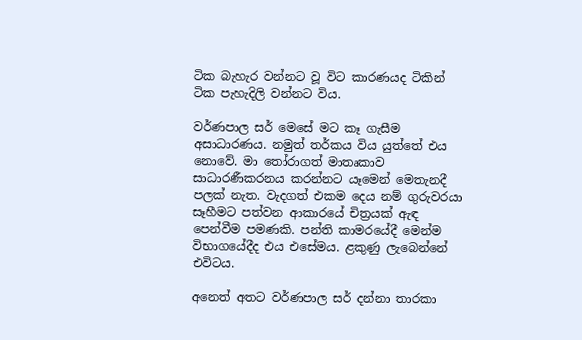ටික බැහැර වන්නට වූ විට කාරණයද ටිකින් ටික පැහැදිලි වන්නට විය.

වර්ණපාල සර් මෙසේ මට කෑ ගැසීම අසාධාරණය. නමුත් තර්කය විය යුත්තේ එය නොවේ. මා තෝරාගත් මාතෘකාව සාධාරණීකරනය කරන්නට යෑමෙන් මෙතැනදී පලක් නැත. වැදගත් එකම දෙය නම් ගුරුවරයා සෑහීමට පත්වන ආකාරයේ චිත්‍රයක් ඇඳ පෙන්වීම පමණකි. පන්ති කාමරයේදී මෙන්ම විභාගයේදීද එය එසේමය. ළකුණු ලැබෙන්නේ එවිටය.

අනෙත් අතට වර්ණපාල සර් දන්නා තාරකා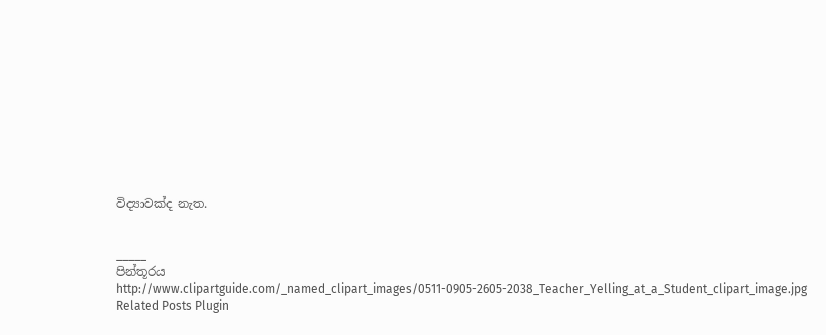විද්‍යාවක්ද නැත.


_____
පින්තූරය
http://www.clipartguide.com/_named_clipart_images/0511-0905-2605-2038_Teacher_Yelling_at_a_Student_clipart_image.jpg
Related Posts Plugin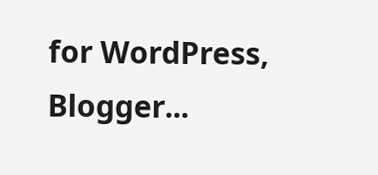for WordPress, Blogger...